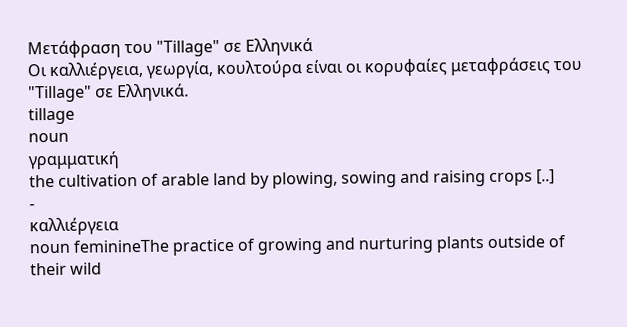Μετάφραση του "Tillage" σε Ελληνικά
Οι καλλιέργεια, γεωργία, κουλτούρα είναι οι κορυφαίες μεταφράσεις του "Tillage" σε Ελληνικά.
tillage
noun
γραμματική
the cultivation of arable land by plowing, sowing and raising crops [..]
-
καλλιέργεια
noun feminineThe practice of growing and nurturing plants outside of their wild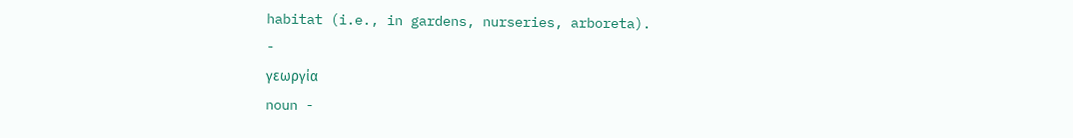habitat (i.e., in gardens, nurseries, arboreta).
-
γεωργία
noun -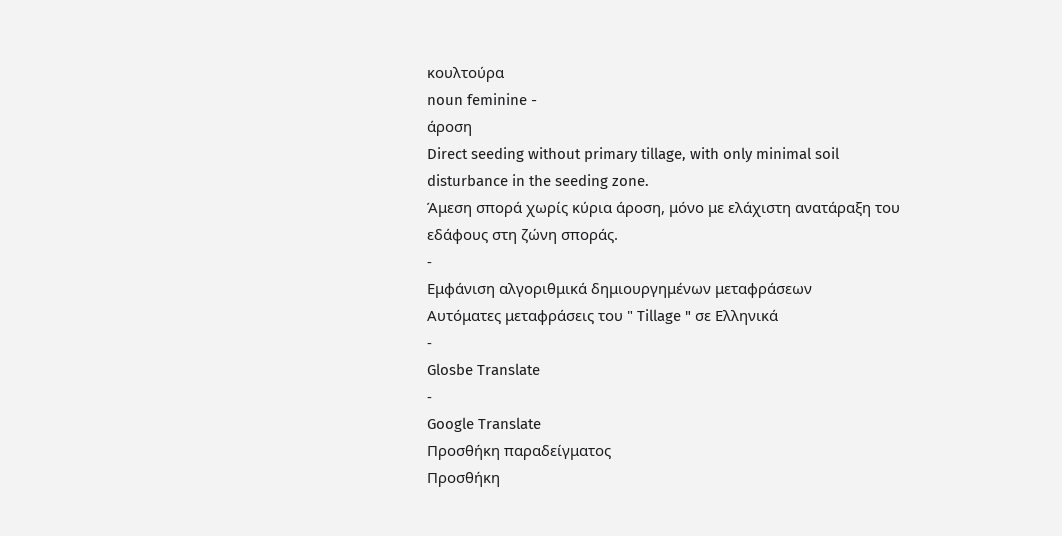κουλτούρα
noun feminine -
άροση
Direct seeding without primary tillage, with only minimal soil disturbance in the seeding zone.
Άμεση σπορά χωρίς κύρια άροση, μόνο με ελάχιστη ανατάραξη του εδάφους στη ζώνη σποράς.
-
Εμφάνιση αλγοριθμικά δημιουργημένων μεταφράσεων
Αυτόματες μεταφράσεις του " Tillage " σε Ελληνικά
-
Glosbe Translate
-
Google Translate
Προσθήκη παραδείγματος
Προσθήκη